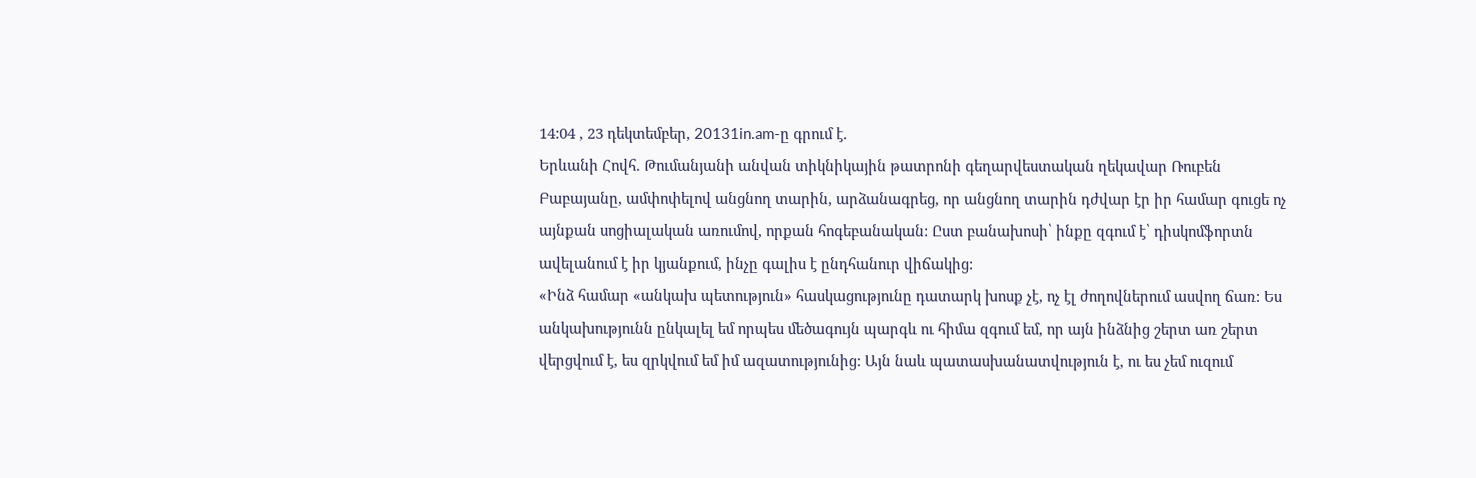14:04 , 23 դեկտեմբեր, 20131in.am-ը գրում է.
Երևանի Հովհ. Թումանյանի անվան տիկնիկային թատրոնի գեղարվեստական ղեկավար Ռուբեն Բաբայանը, ամփոփելով անցնող տարին, արձանագրեց, որ անցնող տարին դժվար էր իր համար գուցե ոչ այնքան սոցիալական առումով, որքան հոգեբանական: Ըստ բանախոսի՝ ինքը զգում է՝ դիսկոմֆորտն ավելանում է իր կյանքում, ինչը գալիս է ընդհանուր վիճակից:
«Ինձ համար «անկախ պետություն» հասկացությունը դատարկ խոսք չէ, ոչ էլ ժողովներում ասվող ճառ: Ես անկախությունն ընկալել եմ որպես մեծագույն պարգև ու հիմա զգում եմ, որ այն ինձնից շերտ առ շերտ վերցվում է, ես զրկվում եմ իմ ազատությունից: Այն նաև պատասխանատվություն է, ու ես չեմ ուզում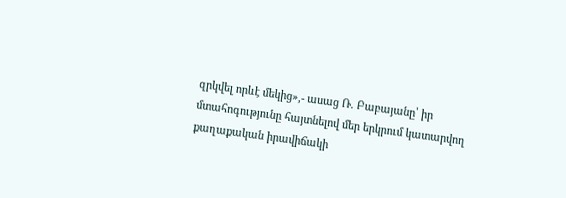զրկվել որևէ մեկից»,- ասաց Ռ. Բաբայանը՝ իր մտահոգությունը հայտնելով մեր երկրում կատարվող քաղաքական իրավիճակի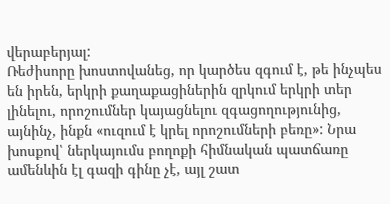վերաբերյալ:
Ռեժիսորը խոստովանեց, որ կարծես զգում է, թե ինչպես են իրեն, երկրի քաղաքացիներին զրկում երկրի տեր լինելու, որոշումներ կայացնելու զգացողությունից, այնինչ, ինքն «ուզում է կրել որոշումների բեռը»: Նրա խոսքով՝ ներկայումս բողոքի հիմնական պատճառը ամենևին էլ գազի գինը չէ, այլ շատ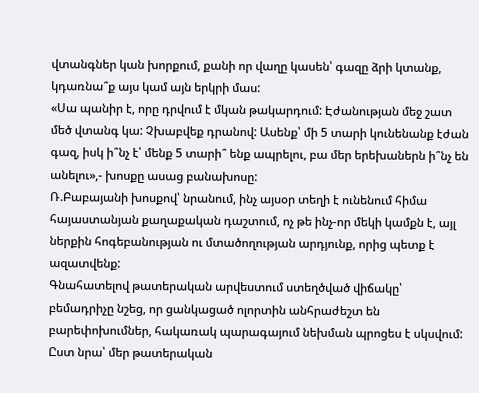վտանգներ կան խորքում, քանի որ վաղը կասեն՝ գազը ձրի կտանք, կդառնա՞ք այս կամ այն երկրի մաս:
«Սա պանիր է, որը դրվում է մկան թակարդում: Էժանության մեջ շատ մեծ վտանգ կա: Չխաբվեք դրանով: Ասենք՝ մի 5 տարի կունենանք էժան գազ, իսկ ի՞նչ է՝ մենք 5 տարի՞ ենք ապրելու, բա մեր երեխաներն ի՞նչ են անելու»,- խոսքը ասաց բանախոսը:
Ռ.Բաբայանի խոսքով՝ նրանում, ինչ այսօր տեղի է ունենում հիմա հայաստանյան քաղաքական դաշտում, ոչ թե ինչ-որ մեկի կամքն է, այլ ներքին հոգեբանության ու մտածողության արդյունք, որից պետք է ազատվենք:
Գնահատելով թատերական արվեստում ստեղծված վիճակը՝ բեմադրիչը նշեց, որ ցանկացած ոլորտին անհրաժեշտ են բարեփոխումներ, հակառակ պարագայում նեխման պրոցես է սկսվում: Ըստ նրա՝ մեր թատերական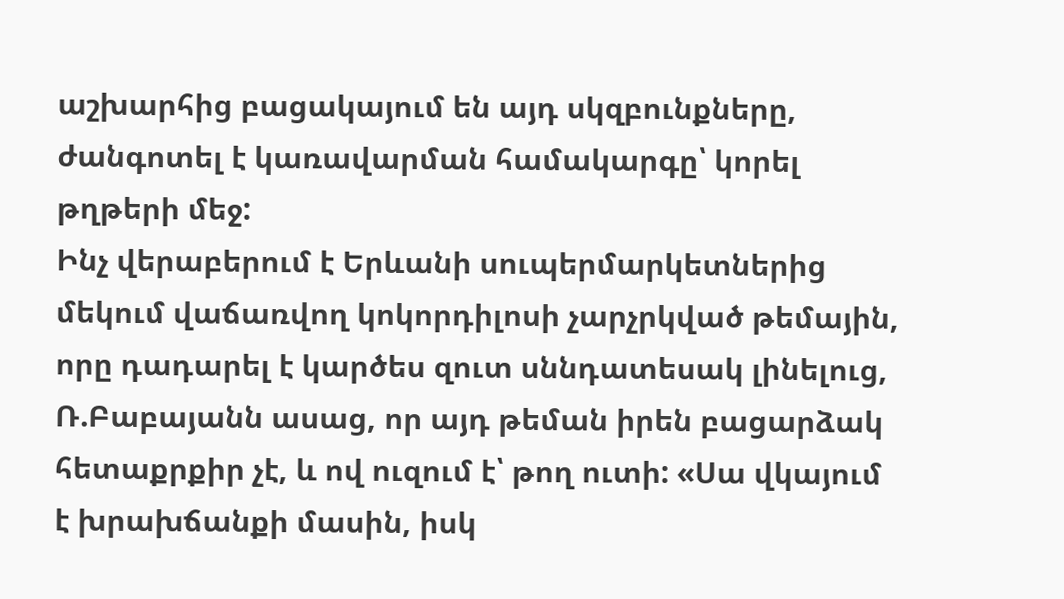աշխարհից բացակայում են այդ սկզբունքները, ժանգոտել է կառավարման համակարգը՝ կորել թղթերի մեջ:
Ինչ վերաբերում է Երևանի սուպերմարկետներից մեկում վաճառվող կոկորդիլոսի չարչրկված թեմային, որը դադարել է կարծես զուտ սննդատեսակ լինելուց, Ռ.Բաբայանն ասաց, որ այդ թեման իրեն բացարձակ հետաքրքիր չէ, և ով ուզում է՝ թող ուտի: «Սա վկայում է խրախճանքի մասին, իսկ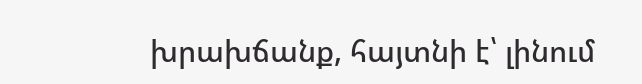խրախճանք, հայտնի է՝ լինում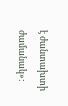է ժանտախտի ժամանակ»: